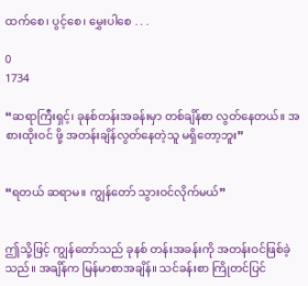ထက်စေ၊ ‌ပွင့်စေ၊ မွှေးပါစေ . . .

0
1734

“ဆရာကြီးရှင့်၊ ခုနစ်တန်းအခန်းမှာ တစ်ချိန်စာ လွတ်နေတယ်။ အစားထိုးဝင် ဖို့ အတန်းချိန်လွတ်နေတဲ့သူ မရှိတော့ဘူး”


“ရတယ် ဆရာမ။ ကျွန်တော် သွားဝင်လိုက်မယ်”


ဤသို့ဖြင့် ကျွန်တော်သည် ခုနစ် တန်းအခန်းကို အတန်းဝင်ဖြစ်ခဲ့သည်။ အချိန်က မြန်မာစာအချိန်။ သင်ခန်းစာ ကြိုတင်ပြင်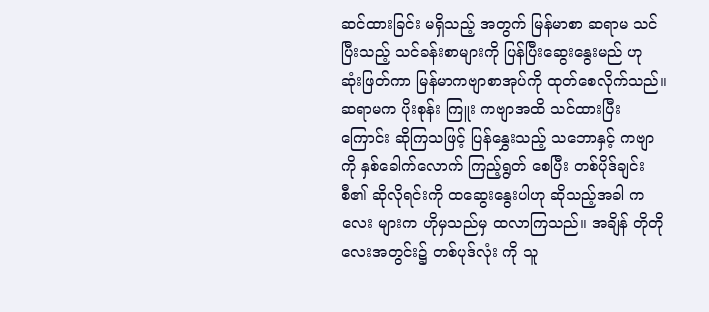ဆင်ထားခြင်း မရှိသည့် အတွက် မြန်မာစာ ဆရာမ သင်ပြီးသည့် သင်ခန်းစာများကို ပြန်ပြီးဆွေးနွေးမည် ဟု ဆုံးဖြတ်ကာ မြန်မာကဗျာစာအုပ်ကို ထုတ်စေလိုက်သည်။ ဆရာမက ပိုးစုန်း ကြူး ကဗျာအထိ သင်ထားပြီးကြောင်း ဆိုကြသဖြင့် ပြန်နွှေးသည့် သဘောနှင့် ကဗျာကို နှစ်ခေါက်လောက် ကြည့်ရွတ် စေပြီး တစ်ပိုဒ်ချင်းစီ၏ ဆိုလိုရင်းကို ထဆွေးနွေးပါဟု ဆိုသည့်အခါ ကလေး များက ဟိုမှသည်မှ ထလာကြသည်။ အချိန် တိုတိုလေးအတွင်း၌ တစ်ပုဒ်လုံး ကို သူ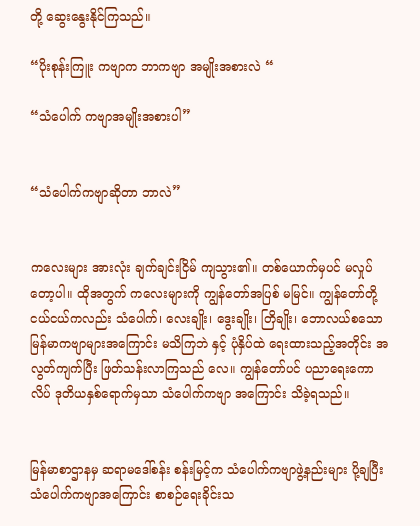တို့ ဆွေးနွေးနိုင်ကြသည်။

“ပိုးစုန်းကြူး ကဗျာက ဘာကဗျာ အမျိုးအစားလဲ “

“သံပေါက် ကဗျာအမျိုးအစားပါ”


“သံပေါက်ကဗျာဆိုတာ ဘာလဲ”


ကလေးများ အားလုံး ချက်ချင်းငြိမ် ကျသွား၏။ တစ်ယောက်မှပင် မလှုပ် တော့ပါ။ ထိုအတွက် ကလေးများကို ကျွန်တော်အပြစ် မမြင်။ ကျွန်တော်တို့ ငယ်ငယ်ကလည်း သံပေါက်၊ လေးချိုး၊ ဒွေးချိုး၊ တြိချိုး၊ ဘောလယ်စသော မြန်မာကဗျာများအကြောင်း မသိကြဘဲ နှင့် ပုံနှိပ်ထဲ ရေးထားသည့်အတိုင်း အလွတ်ကျက်ပြီး ဖြတ်သန်းလာကြသည် လေ။ ကျွန်တော်ပင် ပညာရေးကောလိပ် ဒုတိယနှစ်ရောက်မှသာ သံပေါက်ကဗျာ အကြောင်း သိခဲ့ရသည်။


မြန်မာစာဌာနမှ ဆရာမဒေါ်စန်း စန်းမြင့်က သံပေါက်ကဗျာဖွဲ့နည်းများ ပို့ချ‌ပြီး သံပေါက်ကဗျာအကြောင်း စာစဉ်ရေးခိုင်းသ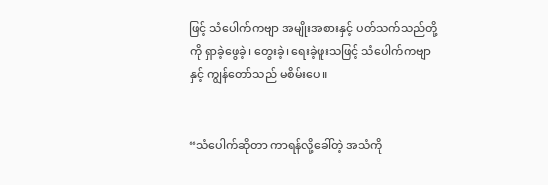ဖြင့် သံပေါက်ကဗျာ အမျိုးအစားနှင့် ပတ်သက်သည်တို့ကို ရှာခဲ့ဖွေခဲ့၊ တွေးခဲ့၊ ရေးခဲ့ဖူးသဖြင့် သံပေါက်ကဗျာနှင့် ကျွန်တော်သည် မစိမ်းပေ။


“သံပေါက်ဆိုတာ ကာရန်လို့ခေါ်တဲ့ အသံကို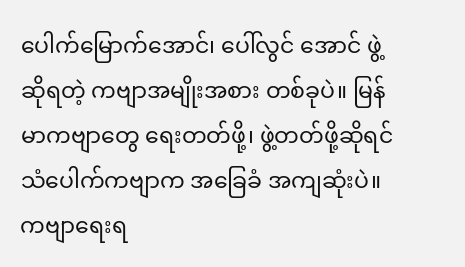ပေါက်မြောက်အောင်၊ ပေါ်လွင် အောင် ဖွဲ့ဆိုရတဲ့ ကဗျာအမျိုးအစား တစ်ခုပဲ။ မြန်မာကဗျာတွေ ရေးတတ်ဖို့၊ ဖွဲ့တတ်ဖို့ဆိုရင် သံပေါက်ကဗျာက အခြေခံ အကျဆုံးပဲ။ ကဗျာရေးရ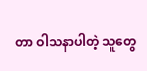တာ ဝါသနာပါတဲ့ သူတွေ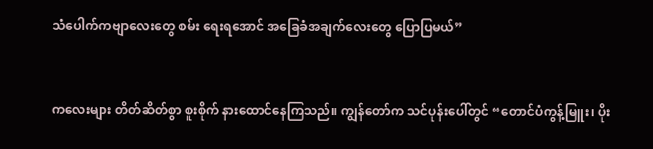သံပေါက်ကဗျာလေးတွေ စမ်း ရေးရအောင် အ‌ခြေခံအချက်လေးတွေ ပြောပြမယ်”


ကလေးများ တိတ်ဆိတ်စွာ စူးစိုက် နားထောင်နေကြသည်။ ကျွန်တော်က သင်ပုန်းပေါ်တွင် “တောင်ပံကွန့်မြူး၊ ပိုး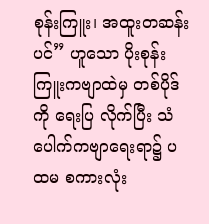စုန်းကြူး၊ အထူးတဆန်းပင်” ဟူသော ပိုးစုန်းကြူးကဗျာထဲမှ တစ်ပိုဒ်ကို ရေးပြ လိုက်ပြီး သံပေါက်ကဗျာရေးရာ၌ ပထမ စကားလုံး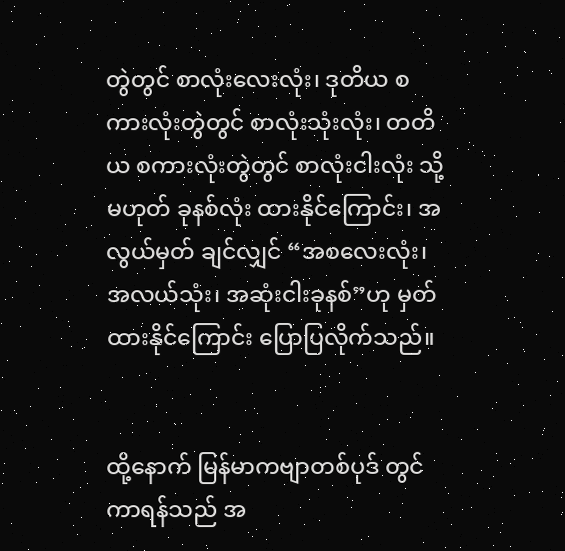တွဲတွင် စာလုံးလေးလုံး၊ ဒုတိယ စကားလုံးတွဲတွင် စာလုံးသုံးလုံး၊ တတိယ စကားလုံးတွဲတွင် စာလုံးငါးလုံး သို့မဟုတ် ခုနစ်လုံး ထားနိုင်ကြောင်း၊ အလွယ်မှတ် ချင်လျှင် “အစလေးလုံး၊ အလယ်သုံး၊ အဆုံးငါးခုနစ်”ဟု မှတ်ထားနိုင်ကြောင်း ပြောပြလိုက်သည်။


ထို့နောက် မြန်မာကဗျာတစ်ပုဒ် တွင် ကာရန်သည် အ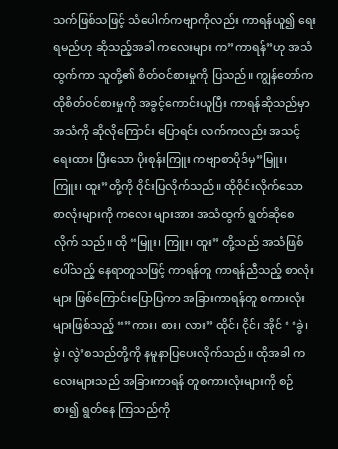သက်ဖြစ်သဖြင့် သံပေါက်ကဗျာကိုလည်း ကာရန်ယူ၍ ရေးရမည်ဟု ဆိုသည့်အခါ ကလေးများ က”ကာရန်”ဟု အသံထွက်ကာ သူတို့၏ စိတ်ဝင်စားမှုကို ပြသည်။ ကျွန်တော်က ထိုစိတ်ဝင်စားမှုကို အခွင့်ကောင်းယူပြီး ကာရန်ဆိုသည်မှာ အသံကို ဆိုလိုကြောင်း ပြောရင်း လက်ကလည်း အသင့်ရေးထား ပြီးသော ပိုးစုန်းကြူး ကဗျာစာပိုဒ်မှ”မြူး၊ ကြူး၊ ထူး”တို့ကို ဝိုင်းပြလိုက်သည်။ ထိုဝိုင်းလိုက်သော စာလုံးများကို ကလေး များအား အသံထွက် ရွတ်ဆိုစေလိုက် သည်။ ထို “မြူး၊ ကြူး၊ ထူး” တို့သည် အသံဖြစ်ပေါ်သည့် နေရာတူသဖြင့် ကာရန်တူ ကာရန်ညီသည့် စာလုံးများ ဖြစ်ကြောင်းပြောပြကာ အခြားကာရန်တူ စကားလုံးများဖြစ်သည့် “”ကား၊ စား၊ လား” ထိုင်၊ ငိုင်၊ အိုင် ‘ ‘ခွဲ၊ မွဲ၊ လွဲ’စသည်တို့ကို နမူနာပြပေးလိုက်သည်။ ထိုအခါ ကလေးများသည် အခြားကာရန် တူစကားလုံးများကို စဉ်စား၍ ရွတ်နေ ကြသည်ကို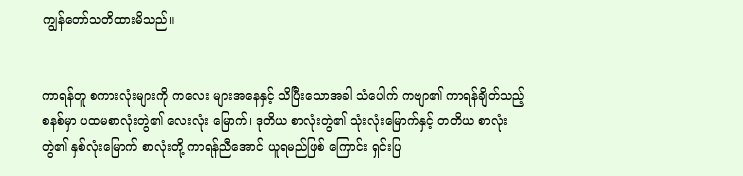ကျွန်တော်သတိထားမိသည်။


ကာရန်တူ စကားလုံးများကို ကလေး များအနေနှင့် သိပြီးသောအခါ သံပေါက် ကဗျာ၏ ကာရန်ချိတ်သည့် စနစ်မှာ ပထမစာလုံးတွဲ၏ လေးလုံး မြောက်၊ ဒုတိယ စာလုံးတွဲ၏ သုံးလုံးမြောက်နှင့် တတိယ စာလုံးတွဲ၏ နှစ်လုံးမြောက် စာလုံးတို့ ကာရန်ညီ‌အောင် ယူရမည်ဖြစ် ကြောင်း ရှင်းပြ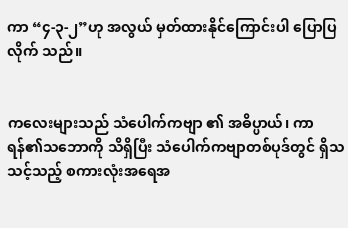ကာ “၄-၃-၂”ဟု အလွယ် မှတ်ထားနိုင်ကြောင်းပါ ပြောပြလိုက် သည်။


ကလေးများသည် သံပေါက်ကဗျာ ၏ အဓိပ္ပာယ်၊ ကာရန်၏သဘောကို သိရှိပြီး သံပေါက်ကဗျာတစ်ပုဒ်တွင် ရှိသသင့်သည့် စကားလုံးအရေအ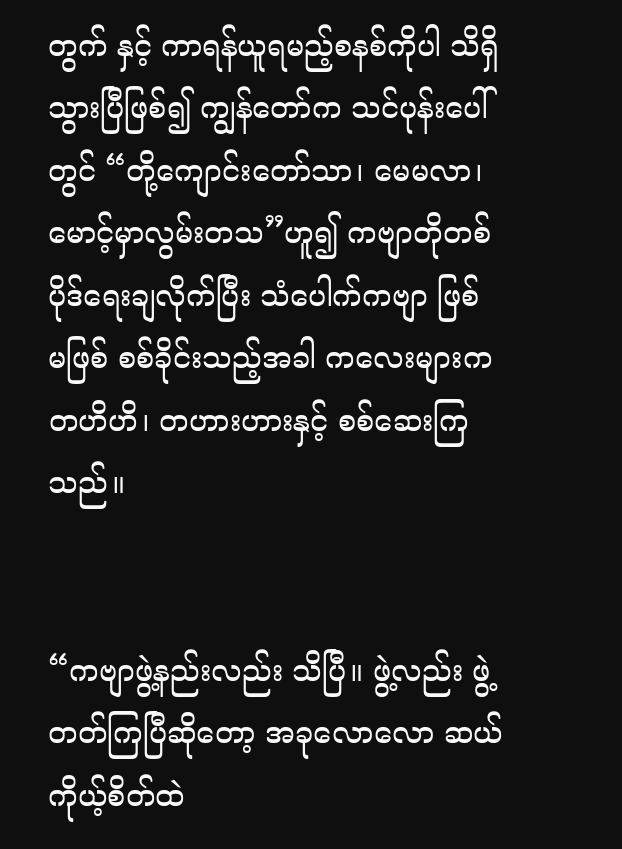တွက် နှင့် ကာရန်ယူရမည့်စနစ်ကိုပါ သိရှိ သွားပြီဖြစ်၍ ကျွန်တော်က သင်ပုန်းပေါ် တွင် “တို့ကျောင်းတော်သာ၊ မေမလာ၊ မောင့်မှာလွမ်းတသ”ဟူ၍ ကဗျာတိုတစ် ပိုဒ်ရေးချလိုက်ပြီး သံပေါက်ကဗျာ ဖြစ် မဖြစ် စစ်ခိုင်းသည့်အခါ ကလေးများက တဟိဟိ၊ တဟားဟားနှင့် စစ်ဆေးကြ သည်။


“ကဗျာဖွဲ့နည်းလည်း သိပြီ။ ဖွဲ့လည်း ဖွဲ့တတ်ကြပြီဆိုတော့ အခုလောလော ဆယ် ကိုယ့်စိတ်ထဲ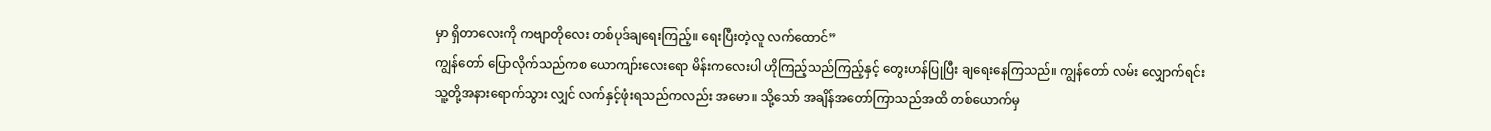မှာ ရှိတာလေးကို ကဗျာတိုလေး တစ်ပုဒ်ချရေးကြည့်။ ရေးပြီးတဲ့လူ လက်ထောင်”
ကျွန်တော် ပြောလိုက်သည်ကစ ယောကျာ်းလေးရော မိန်းကလေးပါ ဟိုကြည့်သည်ကြည့်နှင့် တွေးဟန်ပြုပြီး ချရေးနေကြသည်။ ကျွန်တော် လမ်း လျှောက်ရင်း သူ့တို့အနားရောက်သွား လျှင် လက်နှင့်ဖုံးရသည်ကလည်း အမော။ သို့သော် အချိန်အတော်ကြာသည်အထိ တစ်ယောက်မှ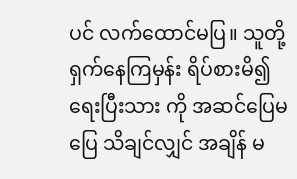ပင် လက်ထောင်မပြ။ သူတို့ ရှက်နေကြမှန်း ရိပ်စားမိ၍ ရေးပြီးသား ကို အဆင်ပြေမပြေ သိချင်လျှင် အချိန် မ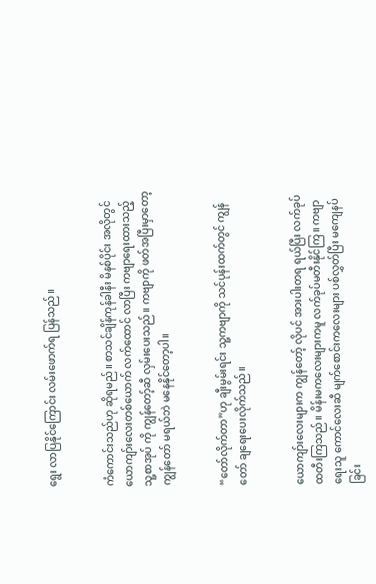ရွေး လာပြနိုင်ကြောင်း လမ်းဖောက်ရ ပြန်သည်။


ကံကောင်းသည်ဟု ဆိုရမည်။ စာသင်ချိန်ကုန်ခါနီး မိနစ်ပိုင်း အလိုတွင် ယောကျာ်းလေးတစ်ယောက် လက်ထောင် လာပြီး ကဗျာရေးထားသည့် သူ့စာအုပ် ကို ကျွန်တော့်ဆီ လှမ်းပေးသည်။ ကဗျာကို ဖတ်အပြီးမှာတော့ ကျွန်တော် မရယ်ဘဲ မနေနိုင်တော့ပါ။


“တော်လိုက်တာ”ဟု ချီးမွမ်းရင်း သူ့ကဗျာကို သင်ပုန်းထက်တွင် ကျွန်တော် ချရေးပေးလိုက်သည်။


ယောကျာ်းလေးများက ကျွန်တော့် လိုပင် အားပါးတရ ရယ်ပြီး လက်ခုပ် ထတီးကြသည်။ မိန်းမကလေးများကမူ လက်ခုပ်မတီးနိုင်ကြ။ ကဗျာရေးသူ ကောင်လေးဆီ မျက်စောင်းကလေးများ ပစ်လွှတ်ပြီး မကျေနပ်ခြင်း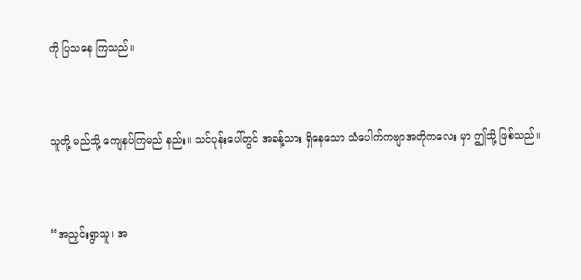ကို ပြသနေ ကြသည်။


သူတို့ မည်သို့ ကျေနပ်ကြမည် နည်း။ သင်ပုန်းပေါ်တွင် အခန့်သား ရှိနေသော သံပေါက်ကဗျာအတိုကလေး မှာ ဤသို့ ဖြစ်သည်။


“အညှင်းရွာသူ၊ အ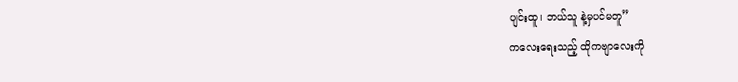ပျင်းထူ၊ ဘယ်သူ နဲ့မှပင်မတူ”
ကလေးရေးသည့် ထိုကဗျာလေးကို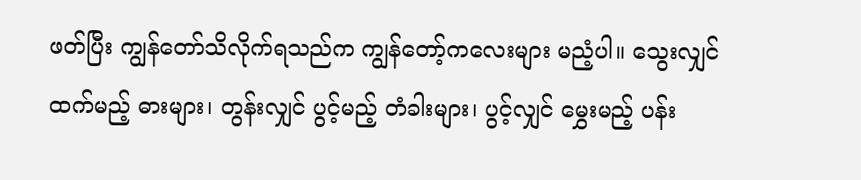ဖတ်ပြီး ကျွန်တော်သိလိုက်ရသည်က ကျွန်တော့်ကလေးများ မညံ့ပါ။ သွေးလျှင် ထက်မည့် ဓားများ၊ တွန်းလျှင် ပွင့်မည့် တံခါးများ၊ ပွင့်လျှင် မွှေးမည့် ပန်း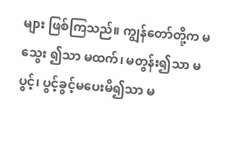များ ဖြစ်ကြသည်။ ကျွန်တော်တို့က မသွေး ၍သာ မထက်၊ မတွန်း၍သာ မပွင့်၊ ပွင့်ခွင့်မပေးမိ၍သာ မ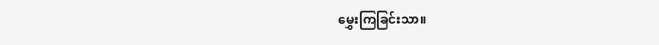မွှေးကြခြင်းသာ။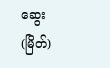ဆွေး(မြိတ်)